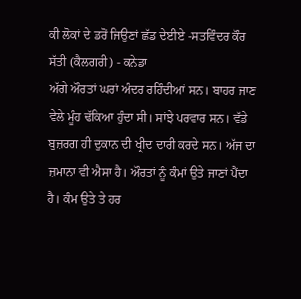ਕੀ ਲੋਕਾਂ ਦੇ ਡਰੋਂ ਜਿਉਣਾਂ ਛੱਡ ਦੇਈਏ -ਸਤਵਿੰਦਰ ਕੌਰ ਸੱਤੀ (ਕੈਲਗਰੀ) - ਕਨੇਡਾ
ਅੱਗੇ ਔਰਤਾਂ ਘਰਾਂ ਅੰਦਰ ਰਹਿੰਦੀਆਂ ਸਨ। ਬਾਹਰ ਜਾਣ ਵੇਲੇ ਮੂੰਹ ਢੱਕਿਆ ਹੁੰਦਾ ਸੀ। ਸਾਂਝੇ ਪਰਵਾਰ ਸਨ। ਵੱਡੇ ਬੁਜ਼ਰਗ ਹੀ ਦੁਕਾਨ ਦੀ ਖ੍ਰੀਦ ਦਾਰੀ ਕਰਦੇ ਸਨ। ਅੱਜ ਦਾ ਜ਼ਮਾਨਾ ਵੀ ਐਸਾ ਹੈ। ਔਰਤਾਂ ਨੂੰ ਕੰਮਾਂ ਉਤੇ ਜਾਣਾਂ ਪੈਂਦਾ ਹੈ। ਕੰਮ ਉਤੇ ਤੇ ਹਰ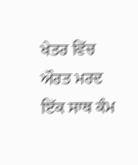ਖੇਤਰ ਵਿੱਚ ਔਰਤ ਮਰਦ ਇੱਕ ਸਾਥ ਕੰਮ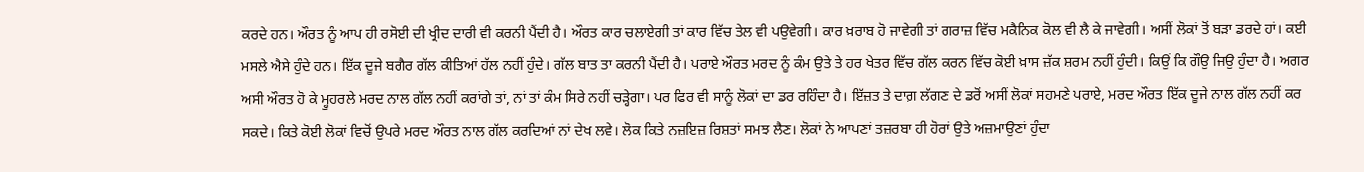ਕਰਦੇ ਹਨ। ਔਰਤ ਨੂੰ ਆਪ ਹੀ ਰਸੋਈ ਦੀ ਖ੍ਰੀਦ ਦਾਰੀ ਵੀ ਕਰਨੀ ਪੈਂਦੀ ਹੈ। ਔਰਤ ਕਾਰ ਚਲਾਏਗੀ ਤਾਂ ਕਾਰ ਵਿੱਚ ਤੇਲ ਵੀ ਪਉਵੇਗੀ। ਕਾਰ ਖ਼ਰਾਬ ਹੋ ਜਾਵੇਗੀ ਤਾਂ ਗਰਾਜ਼ ਵਿੱਚ ਮਕੈਨਿਕ ਕੋਲ ਵੀ ਲੈ ਕੇ ਜਾਵੇਗੀ। ਅਸੀਂ ਲੋਕਾਂ ਤੋਂ ਬੜਾ ਡਰਦੇ ਹਾਂ। ਕਈ ਮਸਲੇ ਐਸੇ ਹੁੰਦੇ ਹਨ। ਇੱਕ ਦੂਜੇ ਬਗੈਰ ਗੱਲ ਕੀਤਿਆਂ ਹੱਲ ਨਹੀਂ ਹੁੰਦੇ। ਗੱਲ ਬਾਤ ਤਾ ਕਰਨੀ ਪੈਂਦੀ ਹੈ। ਪਰਾਏ ਔਰਤ ਮਰਦ ਨੂੰ ਕੰਮ ਉਤੇ ਤੇ ਹਰ ਖੇਤਰ ਵਿੱਚ ਗੱਲ ਕਰਨ ਵਿੱਚ ਕੋਈ ਖ਼ਾਸ ਜ਼ੱਕ ਸ਼ਰਮ ਨਹੀਂ ਹੁੰਦੀ। ਕਿਉਂ ਕਿ ਗੌਉ ਜਿਉ ਹੁੰਦਾ ਹੈ। ਅਗਰ ਅਸੀ ਔਰਤ ਹੋ ਕੇ ਮ੍ਹੁਹਰਲੇ ਮਰਦ ਨਾਲ ਗੱਲ ਨਹੀਂ ਕਰਾਂਗੇ ਤਾਂ, ਨਾਂ ਤਾਂ ਕੰਮ ਸਿਰੇ ਨਹੀਂ ਚੜ੍ਹੇਗਾ। ਪਰ ਫਿਰ ਵੀ ਸਾਨੂੰ ਲੋਕਾਂ ਦਾ ਡਰ ਰਹਿੰਦਾ ਹੈ। ਇੱਜ਼ਤ ਤੇ ਦਾਗ਼ ਲੱਗਣ ਦੇ ਡਰੋਂ ਅਸੀਂ ਲੋਕਾਂ ਸਹਮਣੇ ਪਰਾਏ, ਮਰਦ ਔਰਤ ਇੱਕ ਦੂਜੇ ਨਾਲ ਗੱਲ ਨਹੀਂ ਕਰ ਸਕਦੇ। ਕਿਤੇ ਕੋਈ ਲੋਕਾਂ ਵਿਚੋਂ ਉਪਰੇ ਮਰਦ ਔਰਤ ਨਾਲ ਗੱਲ ਕਰਦਿਆਂ ਨਾਂ ਦੇਖ ਲਵੇ। ਲੋਕ ਕਿਤੇ ਨਜ਼ਇਜ਼ ਰਿਸ਼ਤਾਂ ਸਮਝ ਲੈਣ। ਲੋਕਾਂ ਨੇ ਆਪਣਾਂ ਤਜ਼ਰਬਾ ਹੀ ਹੋਰਾਂ ਉਤੇ ਅਜ਼ਮਾਉਣਾਂ ਹੁੰਦਾ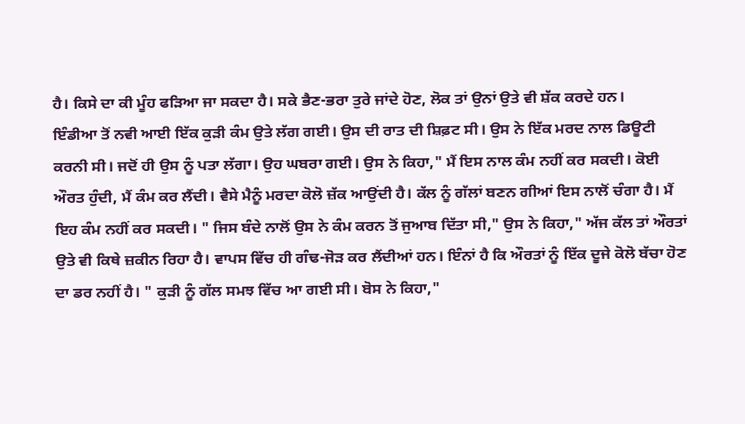ਹੈ। ਕਿਸੇ ਦਾ ਕੀ ਮੂੰਹ ਫੜਿਆ ਜਾ ਸਕਦਾ ਹੈ। ਸਕੇ ਭੈਣ-ਭਰਾ ਤੁਰੇ ਜਾਂਦੇ ਹੋਣ, ਲੋਕ ਤਾਂ ਉਨਾਂ ਉਤੇ ਵੀ ਸ਼ੱਕ ਕਰਦੇ ਹਨ।
ਇੰਡੀਆ ਤੋਂ ਨਵੀ ਆਈ ਇੱਕ ਕੁੜੀ ਕੰਮ ਉਤੇ ਲੱਗ ਗਈ। ਉਸ ਦੀ ਰਾਤ ਦੀ ਸ਼ਿਫ਼ਟ ਸੀ। ਉਸ ਨੇ ਇੱਕ ਮਰਦ ਨਾਲ ਡਿਊਟੀ ਕਰਨੀ ਸੀ। ਜਦੋਂ ਹੀ ਉਸ ਨੂੰ ਪਤਾ ਲੱਗਾ। ਉਹ ਘਬਰਾ ਗਈ। ਉਸ ਨੇ ਕਿਹਾ," ਮੈਂ ਇਸ ਨਾਲ ਕੰਮ ਨਹੀਂ ਕਰ ਸਕਦੀ। ਕੋਈ ਔਰਤ ਹੁੰਦੀ, ਮੈਂ ਕੰਮ ਕਰ ਲੈਂਦੀ। ਵੈਸੇ ਮੈਨੂੰ ਮਰਦਾ ਕੋਲੋ ਜ਼ੱਕ ਆਉਂਦੀ ਹੈ। ਕੱਲ ਨੂੰ ਗੱਲਾਂ ਬਣਨ ਗੀਆਂ ਇਸ ਨਾਲੋਂ ਚੰਗਾ ਹੈ। ਮੈਂ ਇਹ ਕੰਮ ਨਹੀਂ ਕਰ ਸਕਦੀ। " ਜਿਸ ਬੰਦੇ ਨਾਲੋਂ ਉਸ ਨੇ ਕੰਮ ਕਰਨ ਤੋਂ ਜੁਆਬ ਦਿੱਤਾ ਸੀ," ਉਸ ਨੇ ਕਿਹਾ," ਅੱਜ ਕੱਲ ਤਾਂ ਔਰਤਾਂ ਉਤੇ ਵੀ ਕਿਥੇ ਜ਼ਕੀਨ ਰਿਹਾ ਹੈ। ਵਾਪਸ ਵਿੱਚ ਹੀ ਗੰਢ-ਜੋੜ ਕਰ ਲੈਂਦੀਆਂ ਹਨ। ਇੰਨਾਂ ਹੈ ਕਿ ਔਰਤਾਂ ਨੂੰ ਇੱਕ ਦੂਜੇ ਕੋਲੋ ਬੱਚਾ ਹੋਣ ਦਾ ਡਰ ਨਹੀਂ ਹੈ। " ਕੁੜੀ ਨੂੰ ਗੱਲ ਸਮਝ ਵਿੱਚ ਆ ਗਈ ਸੀ। ਬੋਸ ਨੇ ਕਿਹਾ,"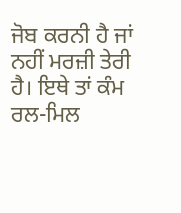ਜੋਬ ਕਰਨੀ ਹੈ ਜਾਂ ਨਹੀਂ ਮਰਜ਼ੀ ਤੇਰੀ ਹੈ। ਇਥੇ ਤਾਂ ਕੰਮ ਰਲ-ਮਿਲ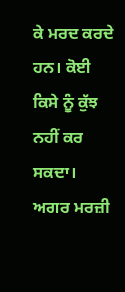ਕੇ ਮਰਦ ਕਰਦੇ ਹਨ। ਕੋਈ ਕਿਸੇ ਨੂੰ ਕੁੱਝ ਨਹੀਂ ਕਰ ਸਕਦਾ। ਅਗਰ ਮਰਜ਼ੀ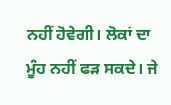ਨਹੀਂ ਹੋਵੇਗੀ। ਲੋਕਾਂ ਦਾ ਮੂੰਹ ਨਹੀਂ ਫੜ ਸਕਦੇ। ਜੇ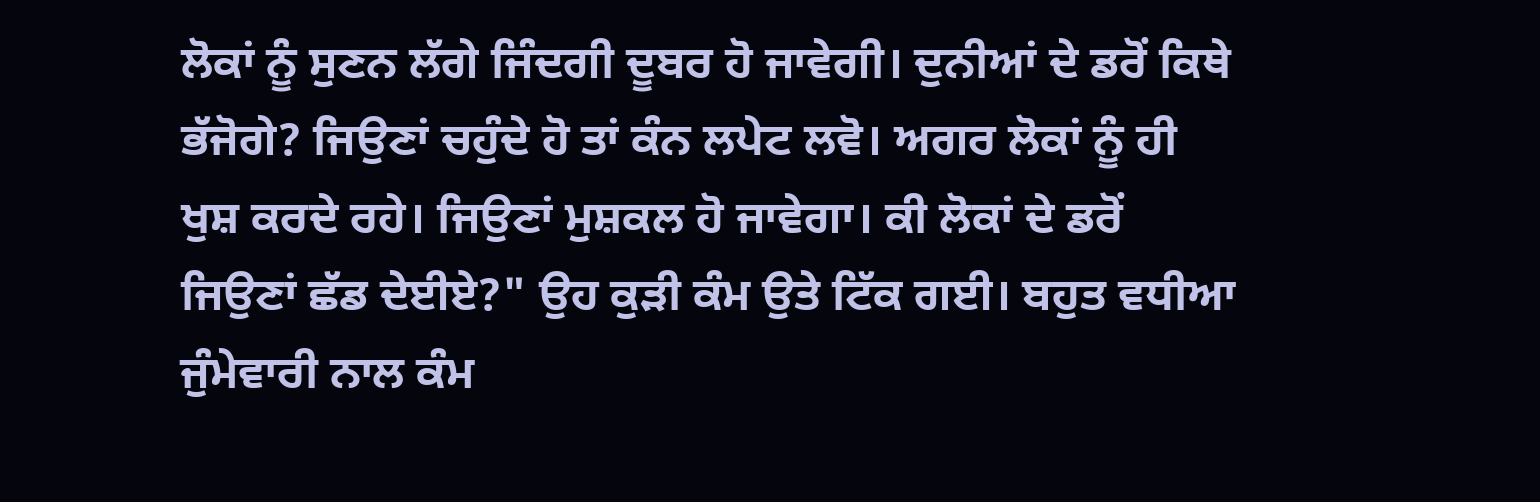ਲੋਕਾਂ ਨੂੰ ਸੁਣਨ ਲੱਗੇ ਜਿੰਦਗੀ ਦੂਬਰ ਹੋ ਜਾਵੇਗੀ। ਦੁਨੀਆਂ ਦੇ ਡਰੋਂ ਕਿਥੇ ਭੱਜੋਗੇ? ਜਿਉਣਾਂ ਚਹੁੰਦੇ ਹੋ ਤਾਂ ਕੰਨ ਲਪੇਟ ਲਵੋ। ਅਗਰ ਲੋਕਾਂ ਨੂੰ ਹੀ ਖੁਸ਼ ਕਰਦੇ ਰਹੇ। ਜਿਉਣਾਂ ਮੁਸ਼ਕਲ ਹੋ ਜਾਵੇਗਾ। ਕੀ ਲੋਕਾਂ ਦੇ ਡਰੋਂ ਜਿਉਣਾਂ ਛੱਡ ਦੇਈਏ?" ਉਹ ਕੁੜੀ ਕੰਮ ਉਤੇ ਟਿੱਕ ਗਈ। ਬਹੁਤ ਵਧੀਆ ਜੁੰਮੇਵਾਰੀ ਨਾਲ ਕੰਮ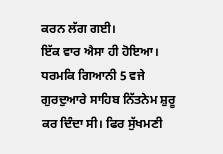ਕਰਨ ਲੱਗ ਗਈ।
ਇੱਕ ਵਾਰ ਐਸਾ ਹੀ ਹੋਇਆ। ਧਰਮਕਿ ਗਿਆਨੀ 5 ਵਜੇ ਗੁਰਦੁਆਰੇ ਸਾਹਿਬ ਨਿੱਤਨੇਮ ਸ਼ੁਰੂ ਕਰ ਦਿੰਦਾ ਸੀ। ਫਿਰ ਸੁੱਖਮਣੀ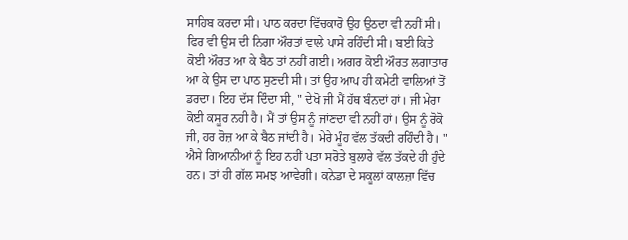ਸਾਹਿਬ ਕਰਦਾ ਸੀ। ਪਾਠ ਕਰਦਾ ਵਿੱਚਕਾਰੋ ਉਹ ਉਠਦਾ ਵੀ ਨਹੀਂ ਸੀ। ਫਿਰ ਵੀ ਉਸ ਦੀ ਨਿਗਾ ਔਰਤਾਂ ਵਾਲੇ ਪਾਸੇ ਰਹਿੰਦੀ ਸੀ। ਬਈ ਕਿਤੇ ਕੋਈ ਔਰਤ ਆ ਕੇ ਬੈਠ ਤਾਂ ਨਹੀਂ ਗਈ। ਅਗਰ ਕੋਈ ਔਰਤ ਲਗਾਤਾਰ ਆ ਕੇ ਉਸ ਦਾ ਪਾਠ ਸੁਣਦੀ ਸੀ। ਤਾਂ ਉਹ ਆਪ ਹੀ ਕਮੇਟੀ ਵਾਲਿਆਂ ਤੋਂ ਡਰਦਾ। ਇਹ ਦੱਸ ਦਿੰਦਾ ਸੀ, " ਦੇਖੋ ਜੀ ਮੈਂ ਹੱਥ ਬੰਨਦਾਂ ਹਾਂ। ਜੀ ਮੇਰਾ ਕੋਈ ਕਸੂਰ ਨਹੀ ਹੈ। ਮੈਂ ਤਾਂ ਉਸ ਨੂੰ ਜਾਂਣਦਾ ਵੀ ਨਹੀਂ ਹਾਂ। ਉਸ ਨੂੰ ਰੋਕੋ ਜੀ, ਹਰ ਰੋਜ਼ ਆ ਕੇ ਬੈਠ ਜਾਂਦੀ ਹੈ। ਮੇਰੇ ਮੂੰਹ ਵੱਲ ਤੱਕਦੀ ਰਹਿੰਦੀ ਹੈ। " ਐਸੇ ਗਿਆਨੀਆਂ ਨੂੰ ਇਹ ਨਹੀਂ ਪਤਾ ਸਰੋਤੇ ਬੁਲਾਰੇ ਵੱਲ ਤੱਕਦੇ ਹੀ ਹੁੰਦੇ ਹਨ। ਤਾਂ ਹੀ ਗੱਲ ਸਮਝ ਆਵੇਗੀ। ਕਨੇਡਾ ਦੇ ਸਕੂਲਾਂ ਕਾਲਜ਼ਾ ਵਿੱਚ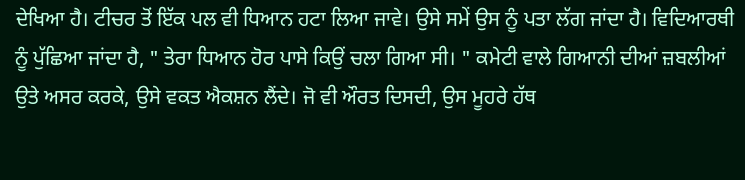ਦੇਖਿਆ ਹੈ। ਟੀਚਰ ਤੋਂ ਇੱਕ ਪਲ ਵੀ ਧਿਆਨ ਹਟਾ ਲਿਆ ਜਾਵੇ। ਉਸੇ ਸਮੇਂ ਉਸ ਨੂੰ ਪਤਾ ਲੱਗ ਜਾਂਦਾ ਹੈ। ਵਿਦਿਆਰਥੀ ਨੂੰ ਪੁੱਛਿਆ ਜਾਂਦਾ ਹੈ, " ਤੇਰਾ ਧਿਆਨ ਹੋਰ ਪਾਸੇ ਕਿਉਂ ਚਲਾ ਗਿਆ ਸੀ। " ਕਮੇਟੀ ਵਾਲੇ ਗਿਆਨੀ ਦੀਆਂ ਜ਼ਬਲੀਆਂ ਉਤੇ ਅਸਰ ਕਰਕੇ, ਉਸੇ ਵਕਤ ਐਕਸ਼ਨ ਲੈਂਦੇ। ਜੋ ਵੀ ਔਰਤ ਦਿਸਦੀ, ਉਸ ਮੂਹਰੇ ਹੱਥ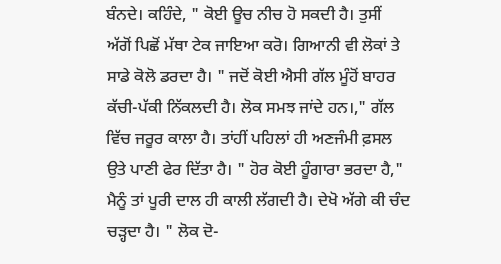ਬੰਨਦੇ। ਕਹਿੰਦੇ, " ਕੋਈ ਊਚ ਨੀਚ ਹੋ ਸਕਦੀ ਹੈ। ਤੁਸੀਂ ਅੱਗੋਂ ਪਿਛੋਂ ਮੱਥਾ ਟੇਕ ਜਾਇਆ ਕਰੋ। ਗਿਆਨੀ ਵੀ ਲੋਕਾਂ ਤੇ ਸਾਡੇ ਕੋਲੋ ਡਰਦਾ ਹੈ। " ਜਦੋਂ ਕੋਈ ਐਸੀ ਗੱਲ ਮੂੰਹੋਂ ਬਾਹਰ ਕੱਚੀ-ਪੱਕੀ ਨਿੱਕਲਦੀ ਹੈ। ਲੋਕ ਸਮਝ ਜਾਂਦੇ ਹਨ।," ਗੱਲ ਵਿੱਚ ਜਰੂਰ ਕਾਲਾ ਹੈ। ਤਾਂਹੀਂ ਪਹਿਲਾਂ ਹੀ ਅਣਜੰਮੀ ਫ਼ਸਲ ਉਤੇ ਪਾਣੀ ਫੇਰ ਦਿੱਤਾ ਹੈ। " ਹੋਰ ਕੋਈ ਹੂੰਗਾਰਾ ਭਰਦਾ ਹੈ," ਮੈਨੂੰ ਤਾਂ ਪੂਰੀ ਦਾਲ ਹੀ ਕਾਲੀ ਲੱਗਦੀ ਹੈ। ਦੇਖੋ ਅੱਗੇ ਕੀ ਚੰਦ ਚੜ੍ਹਦਾ ਹੈ। " ਲੋਕ ਦੋ-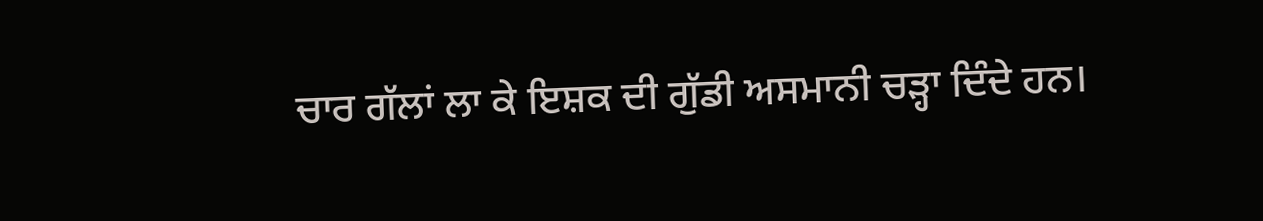ਚਾਰ ਗੱਲਾਂ ਲਾ ਕੇ ਇਸ਼ਕ ਦੀ ਗੁੱਡੀ ਅਸਮਾਨੀ ਚੜ੍ਹਾ ਦਿੰਦੇ ਹਨ।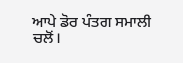ਆਪੇ ਡੋਰ ਪੰਤਗ ਸਮਾਲੀ ਚਲੋਂ।